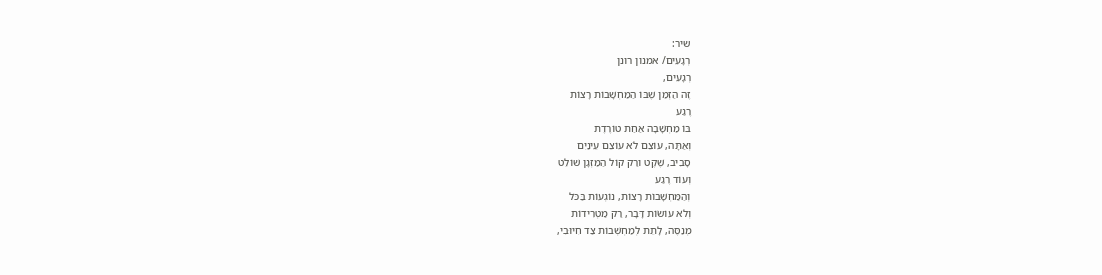שיר:
רְגָעִים/ אמנון רונן
רְגָעִים,
זֶה הַזְּמַן שֶׁבּוֹ הַמַּחְשָׁבוֹת רָצוֹת
רֶגַע
בּוֹ מַחְשָׁבָה אַחַת טוֹרֶדֶת
וְאַתָּה, עוֹצֵם לֹא עוֹצֵם עֵינַיִם
סָבִיב, שֶׁקֶט ורַק קוֹל הַמַּזְגָן שׁוֹלֵט
וְעוֹד רֶגַע
וְהַמַּחְשָׁבוֹת רָצוֹת, נוֹגְעוֹת בַּכֹּל
וְלֹא עוֹשׂוֹת דָּבָר, רַק מַטְרִידוֹת
מְנַסֶּה, לָתֵת לְמַחְשְׁבוֹת צַד חִיּוּבִי,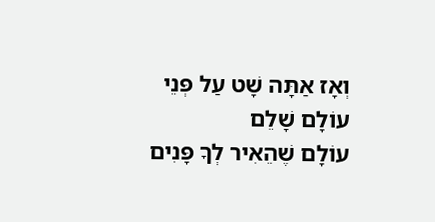וְאָז אַתָּה שָׁט עַל פְּנֵי עוֹלָם שָׁלֵם
עוֹלָם שֶׁהֵאִיר לְךָ פָּנִים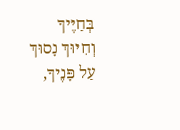בְּחַיֶּיךָ
וְחִיּוּךְ נָסוּךְ עַל פָּנֶיךָ,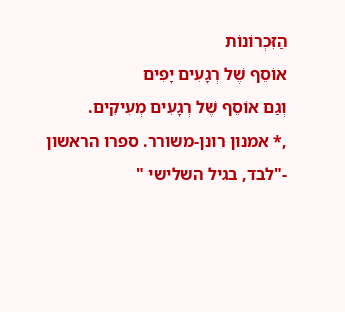הַזִּכְרוֹנוֹת
אוֹסֵף שֶׁל רְגָעִים יָפִים
וְגַם אוֹסֵף שֶׁל רְגָעִים מְעִיקִים.
,* אמנון רונן-משורר. ספרו הראשון -"לבד, בגיל השלישי "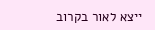ייצא לאור בקרוב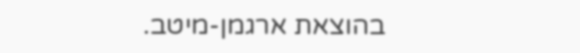בהוצאת ארגמן-מיטב.